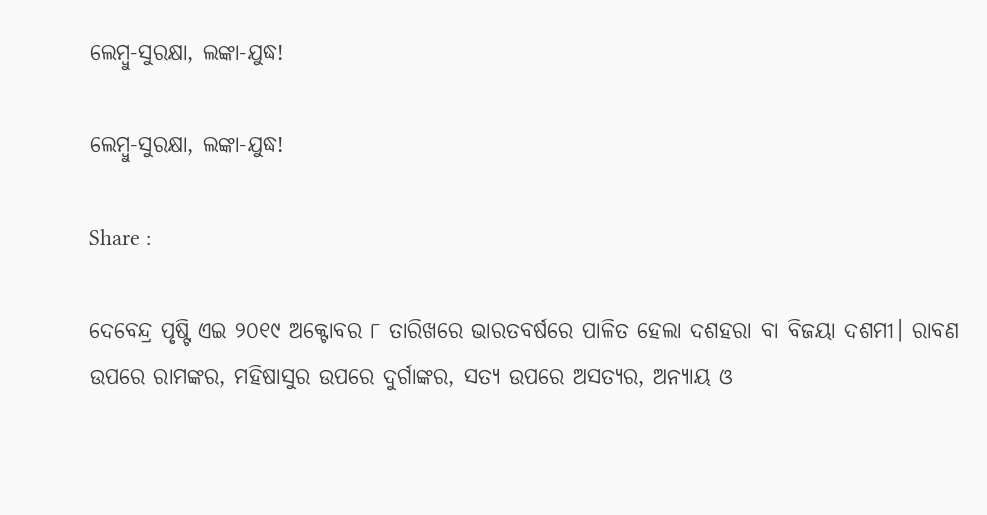ଲେମ୍ବୁ-ସୁରକ୍ଷା, ଲଙ୍କା-ଯୁଦ୍ଧ!

ଲେମ୍ବୁ-ସୁରକ୍ଷା, ଲଙ୍କା-ଯୁଦ୍ଧ!

Share :

ଦେବେନ୍ଦ୍ର ପୃଷ୍ଟି ଏଇ ୨୦୧୯ ଅକ୍ଟୋବର ୮ ତାରିଖରେ ଭାରତବର୍ଷରେ ପାଳିତ ହେଲା ଦଶହରା ବା ବିଜୟା ଦଶମୀ। ରାବଣ ଉପରେ ରାମଙ୍କର, ମହିଷାସୁର ଉପରେ ଦୁର୍ଗାଙ୍କର, ସତ୍ୟ ଉପରେ ଅସତ୍ୟର, ଅନ୍ୟାୟ ଓ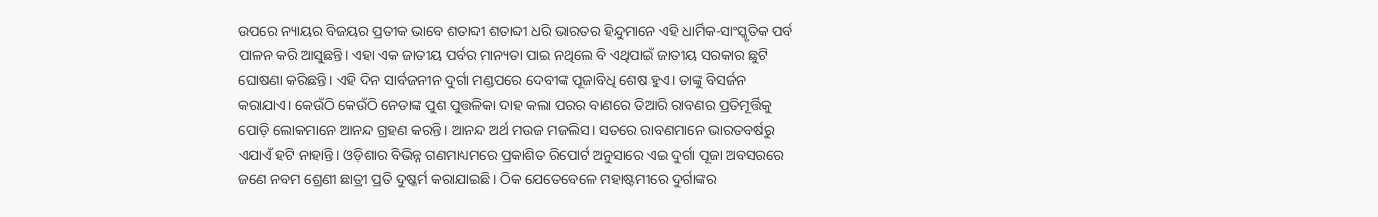ଉପରେ ନ୍ୟାୟର ବିଜୟର ପ୍ରତୀକ ଭାବେ ଶତାବ୍ଦୀ ଶତାବ୍ଦୀ ଧରି ଭାରତର ହିନ୍ଦୁମାନେ ଏହି ଧାର୍ମିକ-ସାଂସ୍କୃତିକ ପର୍ବ ପାଳନ କରି ଆସୁଛନ୍ତି। ଏହା ଏକ ଜାତୀୟ ପର୍ବର ମାନ୍ୟତା ପାଇ ନଥିଲେ ବି ଏଥିପାଇଁ ଜାତୀୟ ସରକାର ଛୁଟି ଘୋଷଣା କରିଛନ୍ତି। ଏହି ଦିନ ସାର୍ବଜନୀନ ଦୁର୍ଗା ମଣ୍ଡପରେ ଦେବୀଙ୍କ ପୂଜାବିଧି ଶେଷ ହୁଏ। ତାଙ୍କୁ ବିସର୍ଜନ କରାଯାଏ। କେଉଁଠି କେଉଁଠି ନେତାଙ୍କ ପୁଶ ପୁତ୍ତଳିକା ଦାହ କଲା ପରର ବାଣରେ ତିଆରି ରାବଣର ପ୍ରତିମୂର୍ତ୍ତିକୁ ପୋଡ଼ି ଲୋକମାନେ ଆନନ୍ଦ ଗ୍ରହଣ କରନ୍ତି। ଆନନ୍ଦ ଅର୍ଥ ମଉଜ ମଜଲିସ। ସତରେ ରାବଣମାନେ ଭାରତବର୍ଷରୁ ଏଯାଏଁ ହଟି ନାହାନ୍ତି। ଓଡ଼ିଶାର ବିଭିନ୍ନ ଗଣମାଧ୍ୟମରେ ପ୍ରକାଶିତ ରିପୋର୍ଟ ଅନୁସାରେ ଏଇ ଦୁର୍ଗା ପୂଜା ଅବସରରେ ଜଣେ ନବମ ଶ୍ରେଣୀ ଛାତ୍ରୀ ପ୍ରତି ଦୁଷ୍କର୍ମ କରାଯାଇଛି। ଠିକ ଯେତେବେଳେ ମହାଷ୍ଟମୀରେ ଦୁର୍ଗାଙ୍କର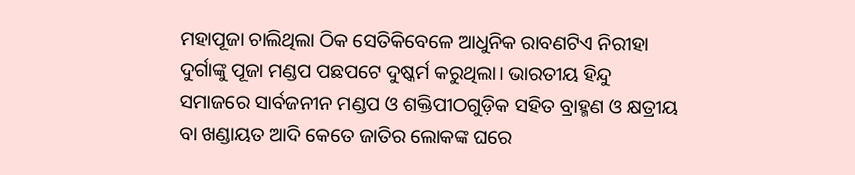ମହାପୂଜା ଚାଲିଥିଲା ଠିକ ସେତିକିବେଳେ ଆଧୁନିକ ରାବଣଟିଏ ନିରୀହା ଦୁର୍ଗାଙ୍କୁ ପୂଜା ମଣ୍ଡପ ପଛପଟେ ଦୁଷ୍କର୍ମ କରୁଥିଲା। ଭାରତୀୟ ହିନ୍ଦୁ ସମାଜରେ ସାର୍ବଜନୀନ ମଣ୍ଡପ ଓ ଶକ୍ତିପୀଠଗୁଡ଼ିକ ସହିତ ବ୍ରାହ୍ମଣ ଓ କ୍ଷତ୍ରୀୟ ବା ଖଣ୍ଡାୟତ ଆଦି କେତେ ଜାତିର ଲୋକଙ୍କ ଘରେ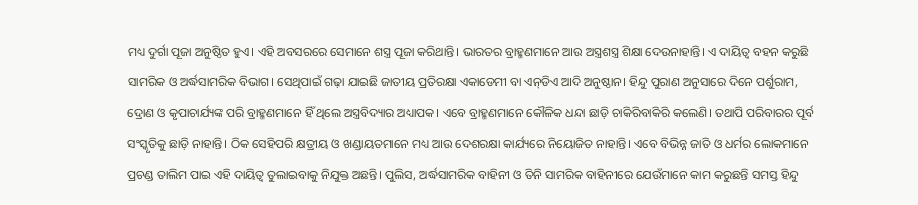ମଧ୍ୟ ଦୁର୍ଗା ପୂଜା ଅନୁଷ୍ଠିତ ହୁଏ। ଏହି ଅବସରରେ ସେମାନେ ଶସ୍ତ୍ର ପୂଜା କରିଥାନ୍ତି। ଭାରତର ବ୍ରାହ୍ମଣମାନେ ଆଉ ଅସ୍ତ୍ରଶସ୍ତ୍ର ଶିକ୍ଷା ଦେଉନାହାନ୍ତି। ଏ ଦାୟିତ୍ୱ ବହନ କରୁଛି ସାମରିକ ଓ ଅର୍ଦ୍ଧସାମରିକ ବିଭାଗ। ସେଥିପାଇଁ ଗଢ଼ା ଯାଇଛି ଜାତୀୟ ପ୍ରତିରକ୍ଷା ଏକାଡେମୀ ବା ଏନ୍‌ଡିଏ ଆଦି ଅନୁଷ୍ଠାନ। ହିନ୍ଦୁ ପୁରାଣ ଅନୁସାରେ ଦିନେ ପର୍ଶୁରାମ, ଦ୍ରୋଣ ଓ କୃପାଚାର୍ଯ୍ୟଙ୍କ ପରି ବ୍ରାହ୍ମଣମାନେ ହିଁ ଥିଲେ ଅସ୍ତ୍ରବିଦ୍ୟାର ଅଧ୍ୟାପକ। ଏବେ ବ୍ରାହ୍ମଣମାନେ କୌଳିକ ଧନ୍ଦା ଛାଡ଼ି ଚାକିରିବାକିରି କଲେଣି। ତଥାପି ପରିବାରର ପୂର୍ବ ସଂସ୍କୃତିକୁ ଛାଡ଼ି ନାହାନ୍ତି। ଠିକ ସେହିପରି କ୍ଷତ୍ରୀୟ ଓ ଖଣ୍ଡାୟତମାନେ ମଧ୍ୟ ଆଉ ଦେଶରକ୍ଷା କାର୍ଯ୍ୟରେ ନିୟୋଜିତ ନାହାନ୍ତି। ଏବେ ବିଭିନ୍ନ ଜାତି ଓ ଧର୍ମର ଲୋକମାନେ ପ୍ରଚଣ୍ଡ ତାଲିମ ପାଇ ଏହି ଦାୟିତ୍ୱ ତୁଲାଇବାକୁ ନିଯୁକ୍ତ ଅଛନ୍ତି। ପୁଲିସ, ଅର୍ଦ୍ଧସାମରିକ ବାହିନୀ ଓ ତିନି ସାମରିକ ବାହିନୀରେ ଯେଉଁମାନେ କାମ କରୁଛନ୍ତି ସମସ୍ତ ହିନ୍ଦୁ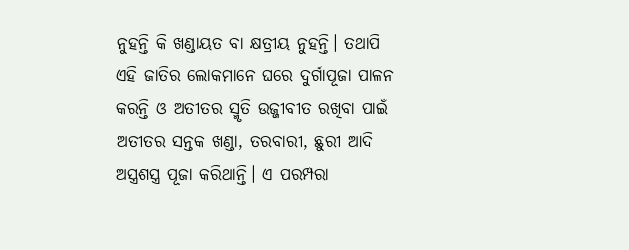ନୁହନ୍ତି କି ଖଣ୍ଡାୟତ ବା କ୍ଷତ୍ରୀୟ ନୁହନ୍ତି। ତଥାପି ଏହି ଜାତିର ଲୋକମାନେ ଘରେ ଦୁର୍ଗାପୂଜା ପାଳନ କରନ୍ତି ଓ ଅତୀତର ସ୍ମୃତି ଉଜ୍ଜୀବୀତ ରଖିବା ପାଇଁ ଅତୀତର ସନ୍ତକ ଖଣ୍ଡା, ତରବାରୀ, ଛୁରୀ ଆଦି ଅସ୍ତ୍ରଶସ୍ତ୍ର ପୂଜା କରିଥାନ୍ତି। ଏ ପରମ୍ପରା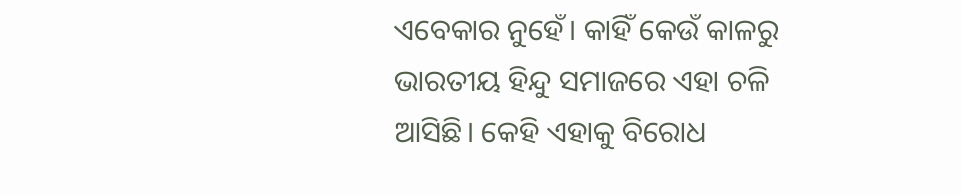ଏବେକାର ନୁହେଁ। କାହିଁ କେଉଁ କାଳରୁ ଭାରତୀୟ ହିନ୍ଦୁ ସମାଜରେ ଏହା ଚଳି ଆସିଛି। କେହି ଏହାକୁ ବିରୋଧ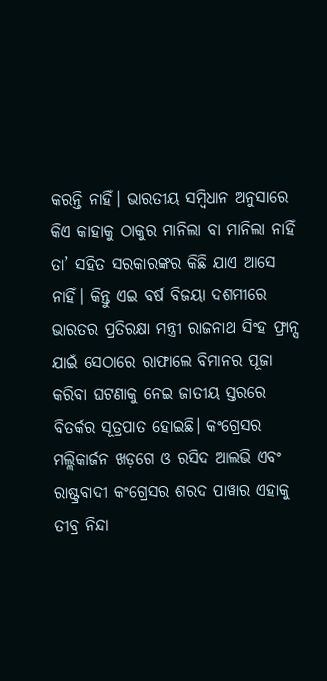କରନ୍ତି ନାହିଁ। ଭାରତୀୟ ସମ୍ବିଧାନ ଅନୁସାରେ କିଏ କାହାକୁ ଠାକୁର ମାନିଲା ବା ମାନିଲା ନାହିଁ ତା’ ସହିତ ସରକାରଙ୍କର କିଛି ଯାଏ ଆସେ ନାହିଁ। କିନ୍ତୁ ଏଇ ବର୍ଷ ବିଜୟା ଦଶମୀରେ ଭାରତର ପ୍ରତିରକ୍ଷା ମନ୍ତ୍ରୀ ରାଜନାଥ ସିଂହ ଫ୍ରାନ୍ସ ଯାଇଁ ସେଠାରେ ରାଫାଲେ ବିମାନର ପୂଜା କରିବା ଘଟଣାକୁ ନେଇ ଜାତୀୟ ସ୍ତରରେ ବିତର୍କର ସୂତ୍ରପାତ ହୋଇଛି। କଂଗ୍ରେସର ମଲ୍ଲିକାର୍ଜନ ଖଡ଼ଗେ ଓ ରସିଦ ଆଲଭି ଏବଂ ରାଷ୍ଟ୍ରବାଦୀ କଂଗ୍ରେସର ଶରଦ ପାୱାର ଏହାକୁ ତୀବ୍ର ନିନ୍ଦା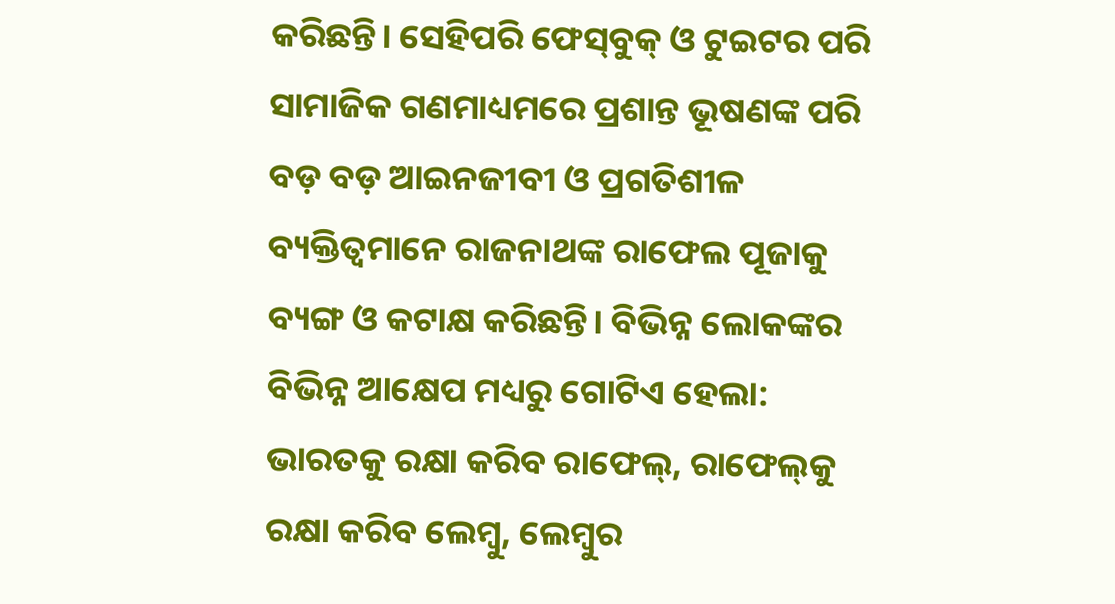କରିଛନ୍ତି। ସେହିପରି ଫେସ୍‌ବୁକ୍‌ ଓ ଟୁଇଟର ପରି ସାମାଜିକ ଗଣମାଧ୍ୟମରେ ପ୍ରଶାନ୍ତ ଭୂଷଣଙ୍କ ପରି ବଡ଼ ବଡ଼ ଆଇନଜୀବୀ ଓ ପ୍ରଗତିଶୀଳ ବ୍ୟକ୍ତିତ୍ୱମାନେ ରାଜନାଥଙ୍କ ରାଫେଲ ପୂଜାକୁ ବ୍ୟଙ୍ଗ ଓ କଟାକ୍ଷ କରିଛନ୍ତି। ବିଭିନ୍ନ ଲୋକଙ୍କର ବିଭିନ୍ନ ଆକ୍ଷେପ ମଧ୍ୟରୁ ଗୋଟିଏ ହେଲା: ଭାରତକୁ ରକ୍ଷା କରିବ ରାଫେଲ୍‌, ରାଫେଲ୍‌କୁ ରକ୍ଷା କରିବ ଲେମ୍ବୁ, ଲେମ୍ବୁର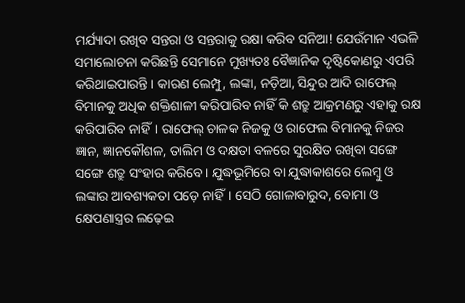ମର୍ଯ୍ୟାଦା ରଖିବ ସନ୍ତରା ଓ ସନ୍ତରାକୁ ରକ୍ଷା କରିବ ସନିଆ! ଯେଉଁମାନ ଏଭଳି ସମାଲୋଚନା କରିଛନ୍ତି ସେମାନେ ମୁଖ୍ୟତଃ ବୈଜ୍ଞାନିକ ଦୃଷ୍ଟିକୋଣରୁ ଏପରି କରିଥାଇପାରନ୍ତି। କାରଣ ଲେମ୍ପୁ, ଲଙ୍କା, ନଡ଼ିଆ, ସିନ୍ଦୁର ଆଦି ରାଫେଲ୍‌ ବିମାନକୁ ଅଧିକ ଶକ୍ତିଶାଳୀ କରିପାରିବ ନାହିଁ କି ଶତ୍ରୁ ଆକ୍ରମଣରୁ ଏହାକୁ ରକ୍ଷ କରିପାରିବ ନାହିଁ। ରାଫେଲ୍‌ ଚାଳକ ନିଜକୁ ଓ ରାଫେଲ ବିମାନକୁ ନିଜର ଜ୍ଞାନ, ଜ୍ଞାନକୌଶଳ, ତାଲିମ ଓ ଦକ୍ଷତା ବଳରେ ସୁରକ୍ଷିତ ରଖିବା ସଙ୍ଗେ ସଙ୍ଗେ ଶତ୍ରୁ ସଂହାର କରିବେ। ଯୁଦ୍ଧଭୂମିରେ ବା ଯୁଦ୍ଧାକାଶରେ ଲେମ୍ବୁ ଓ ଲଙ୍କାର ଆବଶ୍ୟକତା ପଡ଼େ ନାହିଁ। ସେଠି ଗୋଳାବାରୁଦ, ବୋମା ଓ କ୍ଷେପଣାସ୍ତ୍ରର ଲଢ଼େଇ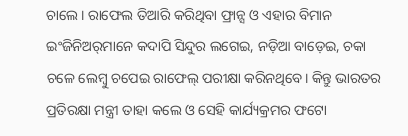ଚାଲେ। ରାଫେଲ ତିଆରି କରିଥିବା ଫ୍ରାନ୍ସ ଓ ଏହାର ବିମାନ ଇଂଜିନିଅର୍‌ମାନେ କଦାପି ସିନ୍ଦୁର ଲଗେଇ, ନଡ଼ିଆ ବାଡ଼େଇ, ଚକା ଚଳେ ଲେମ୍ବୁ ଚପେଇ ରାଫେଲ୍‌ ପରୀକ୍ଷା କରିନଥିବେ। କିନ୍ତୁ ଭାରତର ପ୍ରତିରକ୍ଷା ମନ୍ତ୍ରୀ ତାହା କଲେ ଓ ସେହି କାର୍ଯ୍ୟକ୍ରମର ଫଟୋ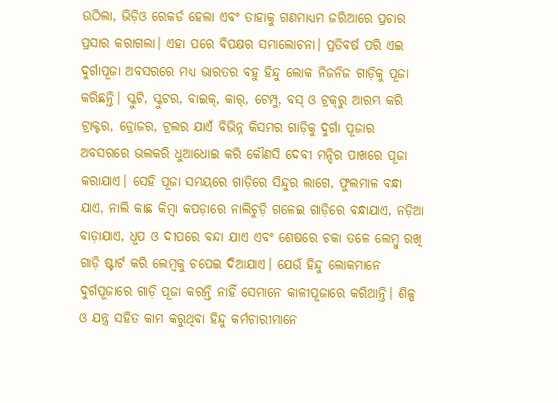ଉଠିଲା, ଭିଡ଼ିଓ ରେକର୍ଡ ହେଲା ଏବଂ ତାହାକୁ ଗଣମାଧ୍ୟମ ଜରିଆରେ ପ୍ରଚାର ପ୍ରସାର କରାଗଲା। ଏହା ପରେ ବିପକ୍ଷର ସମାଲୋଚନା। ପ୍ରତିବର୍ଷ ପରି ଏଇ ଦୁର୍ଗାପୂଜା ଅବସରରେ ମଧ୍ୟ ଭାରତର ବହୁ ହିନ୍ଦୁ ଲୋକ ନିଜନିଜ ଗାଡ଼ିକୁ ପୂଜା କରିଛନ୍ତି। ସ୍କୁଟି, ସ୍କୁଟର, ବାଇକ୍‌, କାର୍‌, ଟେମ୍ପୁ, ବସ୍‌ ଓ ଟ୍ରକ୍‌ରୁ ଆରମ୍ଭ କରି ଟ୍ରାକ୍ଟର, ଡ୍ରୋଜର, ଟ୍ରଲର ଯାଏଁ ବିଭିନ୍ନ କିସମର ଗାଡ଼ିକୁ ଦୁର୍ଗା ପୂଜାର ଅବସରରେ ଭଲକରି ଧୁଆଧୋଇ କରି କୌଣସି ଦେବୀ ମନ୍ଦିର ପାଖରେ ପୂଜା କରାଯାଏ। ସେହି ପୂଜା ସମୟରେ ଗାଡ଼ିରେ ସିନ୍ଦୁର ଲାଗେ, ଫୁଲମାଳ ବନ୍ଧା ଯାଏ, ନାଲି କାଛ କିମ୍ବା କପଡ଼ାରେ ନାଲିଚୁଡ଼ି ଗଳେଇ ଗାଡ଼ିରେ ବନ୍ଧାଯାଏ, ନଡ଼ିଆ ବାଡ଼ାଯାଏ, ଧୂପ ଓ ଦୀପରେ ବନ୍ଦା ଯାଏ ଏବଂ ଶେଷରେ ଚକା ତଳେ ଲେମ୍ବୁ ରଖି ଗାଡ଼ି ଷ୍ଟାର୍ଟ କରି ଲେମ୍ବକୁ ଚପେଇ ଦିଆଯାଏ। ଯେଉଁ ହିନ୍ଦୁ ଲୋକମାନେ ଦୁର୍ଗପୂଜାରେ ଗାଡ଼ି ପୂଜା କରନ୍ତି ନାହିଁ ସେମାନେ କାଳୀପୂଜାରେ କରିଥାନ୍ତି। ଶିଳ୍ପ ଓ ଯନ୍ତ୍ର ସହିତ କାମ କରୁଥିବା ହିନ୍ଦୁ କର୍ମଚାରୀମାନେ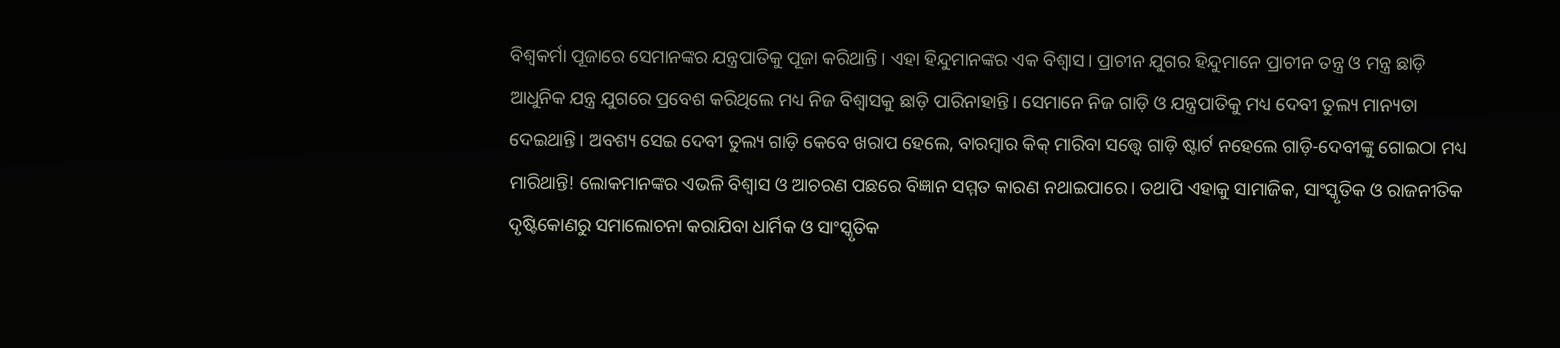ବିଶ୍ୱକର୍ମା ପୂଜାରେ ସେମାନଙ୍କର ଯନ୍ତ୍ରପାତିକୁ ପୂଜା କରିଥାନ୍ତି। ଏହା ହିନ୍ଦୁମାନଙ୍କର ଏକ ବିଶ୍ୱାସ। ପ୍ରାଚୀନ ଯୁଗର ହିନ୍ଦୁମାନେ ପ୍ରାଚୀନ ତନ୍ତ୍ର ଓ ମନ୍ତ୍ର ଛାଡ଼ି ଆଧୁନିକ ଯନ୍ତ୍ର ଯୁଗରେ ପ୍ରବେଶ କରିଥିଲେ ମଧ୍ୟ ନିଜ ବିଶ୍ୱାସକୁ ଛାଡ଼ି ପାରିନାହାନ୍ତି। ସେମାନେ ନିଜ ଗାଡ଼ି ଓ ଯନ୍ତ୍ରପାତିକୁ ମଧ୍ୟ ଦେବୀ ତୁଲ୍ୟ ମାନ୍ୟତା ଦେଇଥାନ୍ତି। ଅବଶ୍ୟ ସେଇ ଦେବୀ ତୁଲ୍ୟ ଗାଡ଼ି କେବେ ଖରାପ ହେଲେ, ବାରମ୍ବାର କିକ୍‌ ମାରିବା ସତ୍ତ୍ୱେ ଗାଡ଼ି ଷ୍ଟାର୍ଟ ନହେଲେ ଗାଡ଼ି-ଦେବୀଙ୍କୁ ଗୋଇଠା ମଧ୍ୟ ମାରିଥାନ୍ତି! ଲୋକମାନଙ୍କର ଏଭଳି ବିଶ୍ୱାସ ଓ ଆଚରଣ ପଛରେ ବିଜ୍ଞାନ ସମ୍ମତ କାରଣ ନଥାଇପାରେ। ତଥାପି ଏହାକୁ ସାମାଜିକ, ସାଂସ୍କୃତିକ ଓ ରାଜନୀତିକ ଦୃଷ୍ଟିକୋଣରୁ ସମାଲୋଚନା କରାଯିବା ଧାର୍ମିକ ଓ ସାଂସ୍କୃତିକ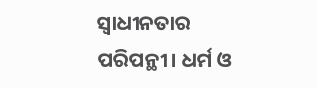ସ୍ୱାଧୀନତାର ପରିପନ୍ଥୀ। ଧର୍ମ ଓ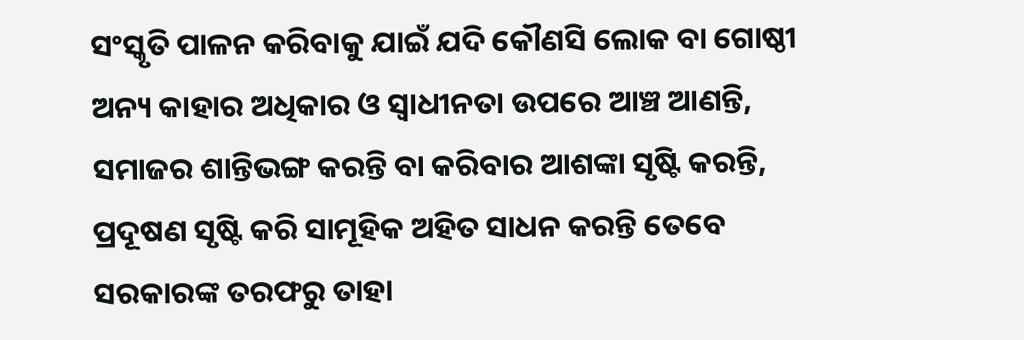ସଂସ୍କୃତି ପାଳନ କରିବାକୁ ଯାଇଁ ଯଦି କୌଣସି ଲୋକ ବା ଗୋଷ୍ଠୀ ଅନ୍ୟ କାହାର ଅଧିକାର ଓ ସ୍ୱାଧୀନତା ଉପରେ ଆଞ୍ଚ ଆଣନ୍ତି, ସମାଜର ଶାନ୍ତିଭଙ୍ଗ କରନ୍ତି ବା କରିବାର ଆଶଙ୍କା ସୃଷ୍ଟି କରନ୍ତି, ପ୍ରଦୂଷଣ ସୃଷ୍ଟି କରି ସାମୂହିକ ଅହିତ ସାଧନ କରନ୍ତି ତେବେ ସରକାରଙ୍କ ତରଫରୁ ତାହା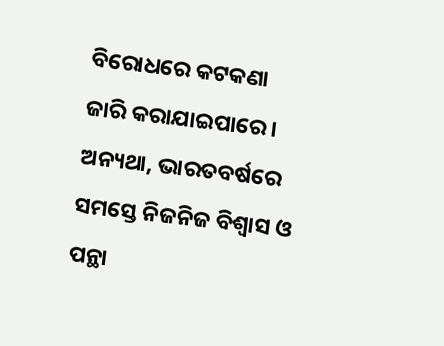ବିରୋଧରେ କଟକଣା ଜାରି କରାଯାଇପାରେ। ଅନ୍ୟଥା, ଭାରତବର୍ଷରେ ସମସ୍ତେ ନିଜନିଜ ବିଶ୍ୱାସ ଓ ପନ୍ଥା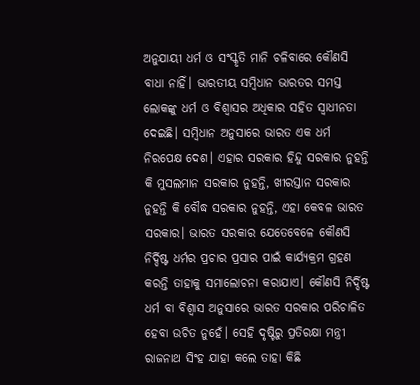ଅନୁଯାୟୀ ଧର୍ମ ଓ ସଂସ୍କୃତି ମାନି ଚଳିବାରେ କୌଣସି ବାଧା ନାହିଁ। ଭାରତୀୟ ସମ୍ବିଧାନ ଭାରତର ସମସ୍ତ ଲୋକଙ୍କୁ ଧର୍ମ ଓ ବିଶ୍ୱାସର ଅଧିକାର ସହିତ ସ୍ୱାଧୀନତା ଦେଇଛି। ସମ୍ବିଧାନ ଅନୁସାରେ ଭାରତ ଏକ ଧର୍ମ ନିରପେକ୍ଷ ଦେଶ। ଏହାର ସରକାର ହିନ୍ଦୁ ସରକାର ନୁହନ୍ତି କି ମୁସଲମାନ ସରକାର ନୁହନ୍ତି, ଖୀରସ୍ତାନ ସରକାର ନୁହନ୍ତି କି ବୌଦ୍ଧ ସରକାର ନୁହନ୍ତି, ଏହା କେବଳ ଭାରତ ସରକାର। ଭାରତ ସରକାର ଯେତେବେଳେ କୌଣସି ନିର୍ଦ୍ଦିଷ୍ଟ ଧର୍ମର ପ୍ରଚାର ପ୍ରସାର ପାଇଁ କାର୍ଯ୍ୟକ୍ରମ ଗ୍ରହଣ କରନ୍ତି ତାହାକୁ ସମାଲୋଚନା କରାଯାଏ। କୌଣସି ନିର୍ଦ୍ଦିଷ୍ଟ ଧର୍ମ ବା ବିଶ୍ୱାସ ଅନୁସାରେ ଭାରତ ସରକାର ପରିଚାଳିତ ହେବା ଉଚିତ ନୁହେଁ। ସେହି ଦୃଷ୍ଟିରୁ ପ୍ରତିରକ୍ଷା ମନ୍ତ୍ରୀ ରାଜନାଥ ସିଂହ ଯାହା କଲେ ତାହା କିଛି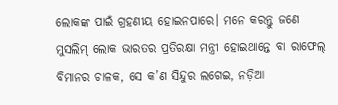ଲୋକଙ୍କ ପାଇଁ ଗ୍ରହଣୀୟ ହୋଇନପାରେ। ମନେ କରନ୍ତୁ ଜଣେ ମୁସଲିମ୍‌ ଲୋକ ଭାରତର ପ୍ରତିରକ୍ଷା ମନ୍ତ୍ରୀ ହୋଇଥାନ୍ତେ ବା ରାଫେଲ୍‌ ବିମାନର ଚାଳକ, ସେ କ’ଣ ସିନ୍ଦୁର ଲଗେଇ, ନଡ଼ିଆ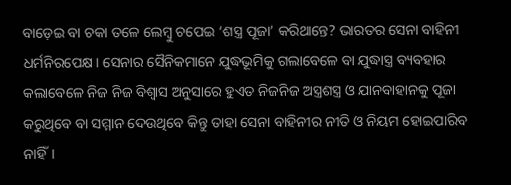ବାଡ଼େଇ ବା ଚକା ତଳେ ଲେମ୍ବୁ ଚପେଇ ‘ଶସ୍ତ୍ର ପୂଜା’ କରିଥାନ୍ତେ? ଭାରତର ସେନା ବାହିନୀ ଧର୍ମନିରପେକ୍ଷ। ସେନାର ସୈନିକମାନେ ଯୁଦ୍ଧଭୂମିକୁ ଗଲାବେଳେ ବା ଯୁଦ୍ଧାସ୍ତ୍ର ବ୍ୟବହାର କଲାବେଳେ ନିଜ ନିଜ ବିଶ୍ୱାସ ଅନୁସାରେ ହୁଏତ ନିଜନିଜ ଅସ୍ତ୍ରଶସ୍ତ୍ର ଓ ଯାନବାହାନକୁ ପୂଜା କରୁଥିବେ ବା ସମ୍ମାନ ଦେଉଥିବେ କିନ୍ତୁ ତାହା ସେନା ବାହିନୀର ନୀତି ଓ ନିୟମ ହୋଇପାରିବ ନାହିଁ।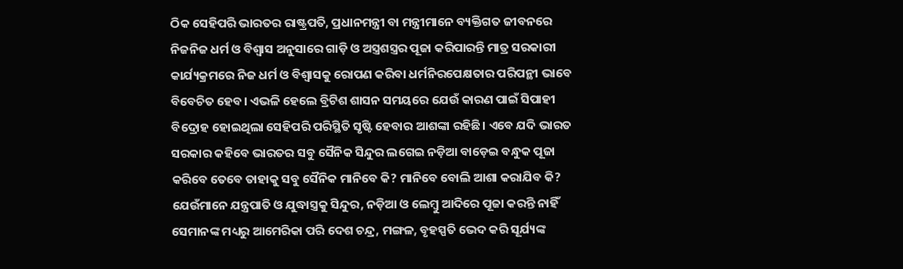ଠିକ ସେହିପରି ଭାରତର ରାଷ୍ଟ୍ରପତି, ପ୍ରଧାନମନ୍ତ୍ରୀ ବା ମନ୍ତ୍ରୀମାନେ ବ୍ୟକ୍ତିଗତ ଜୀବନରେ ନିଜନିଜ ଧର୍ମ ଓ ବିଶ୍ୱାସ ଅନୁସାରେ ଗାଡ଼ି ଓ ଅସ୍ତ୍ରଶସ୍ତ୍ରର ପୂଜା କରିପାରନ୍ତି ମାତ୍ର ସରକାରୀ କାର୍ଯ୍ୟକ୍ରମରେ ନିଜ ଧର୍ମ ଓ ବିଶ୍ୱାସକୁ ରୋପଣ କରିବା ଧର୍ମନିରପେକ୍ଷତାର ପରିପନ୍ଥୀ ଭାବେ ବିବେଚିତ ହେବ। ଏଭଳି ହେଲେ ବ୍ରିଟିଶ ଶାସନ ସମୟରେ ଯେଉଁ କାରଣ ପାଇଁ ସିପାହୀ ବିଦ୍ରୋହ ହୋଇଥିଲା ସେହିପରି ପରିସ୍ଥିତି ସୃଷ୍ଟି ହେବାର ଆଶଙ୍କା ରହିଛି। ଏବେ ଯଦି ଭାରତ ସରକାର କହିବେ ଭାରତର ସବୁ ସୈନିକ ସିନ୍ଦୁର ଲଗେଇ ନଡ଼ିଆ ବାଡ଼େଇ ବନ୍ଧୁକ ପୂଜା କରିବେ ତେବେ ତାହାକୁ ସବୁ ସୈନିକ ମାନିବେ କି? ମାନିବେ ବୋଲି ଆଶା କରାଯିବ କି? ଯେଉଁମାନେ ଯନ୍ତ୍ରପାତି ଓ ଯୁଦ୍ଧାସ୍ତ୍ରକୁ ସିନ୍ଦୁର, ନଡ଼ିଆ ଓ ଲେମ୍ବୁ ଆଦିରେ ପୂଜା କରନ୍ତି ନାହିଁ ସେମାନଙ୍କ ମଧ୍ୟରୁ ଆମେରିକା ପରି ଦେଶ ଚନ୍ଦ୍ର, ମଙ୍ଗଳ, ବୃହସ୍ପତି ଭେଦ କରି ସୂର୍ଯ୍ୟଙ୍କ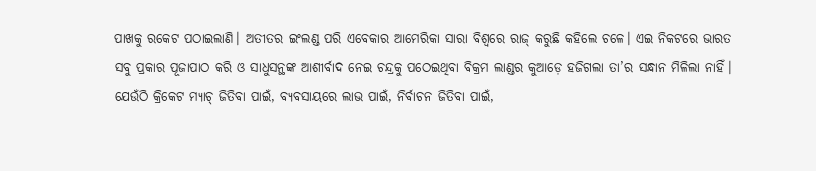ପାଖକୁ ରକେଟ ପଠାଇଲାଣି। ଅତୀତର ଇଂଲଣ୍ଡ ପରି ଏବେକାର ଆମେରିକା ସାରା ବିଶ୍ୱରେ ରାଜ୍‌ କରୁଛି କହିଲେ ଚଳେ। ଏଇ ନିକଟରେ ଭାରତ ସବୁ ପ୍ରକାର ପୂଜାପାଠ କରି ଓ ସାଧୁସନ୍ଥଙ୍କ ଆଶୀର୍ବାଦ ନେଇ ଚନ୍ଦ୍ରକୁ ପଠେଇଥିବା ବିକ୍ରମ ଲାଣ୍ଡର କୁଆଡ଼େ ହଜିଗଲା ତା’ର ସନ୍ଧାନ ମିଳିଲା ନାହିଁ। ଯେଉଁଠି କ୍ରିକେଟ ମ୍ୟାଚ୍‌ ଜିତିବା ପାଇଁ, ବ୍ୟବସାୟରେ ଲାଭ ପାଇଁ, ନିର୍ବାଚନ ଜିତିବା ପାଇଁ,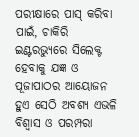ପରୀକ୍ଷାରେ ପାସ୍‌ କରିବା ପାଇଁ, ଚାକିରି ଇଣ୍ଟରଭ୍ୟୁରେ ସିଲେକ୍ଟ ହେବାକୁ ଯଜ୍ଞ ଓ ପୂଜାପାଠର ଆୟୋଜନ ହୁଏ ସେଠି ଅବଶ୍ୟ ଏଭଳି ବିଶ୍ୱାସ ଓ ପରମ୍ପରା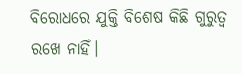ବିରୋଧରେ ଯୁକ୍ତି ବିଶେଷ କିଛି ଗୁରୁତ୍ୱ ରଖେ ନାହିଁ।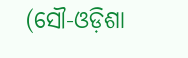(ସୌ-ଓଡ଼ିଶା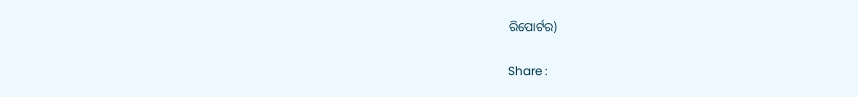ରିପୋର୍ଟର)

Share :